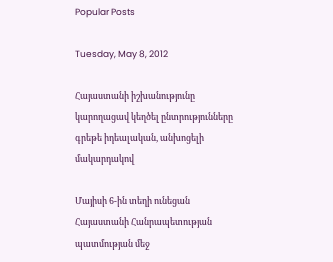Popular Posts

Tuesday, May 8, 2012

Հայաստանի իշխանությունը կարողացավ կեղծել ընտրությունները գրեթե իդեալական, անխոցելի մակարդակով

Մայիսի 6-ին տեղի ունեցան Հայաստանի Հանրապետության պատմության մեջ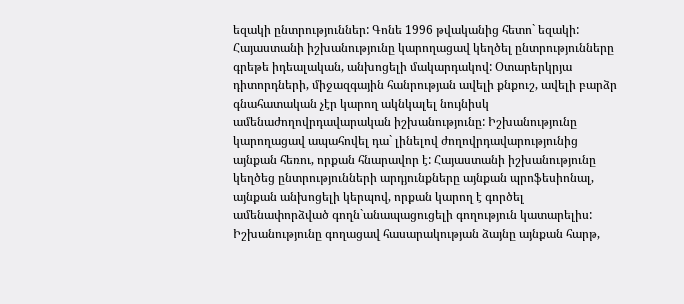եզակի ընտրություններ: Գոնե 1996 թվականից հետո` եզակի: Հայաստանի իշխանությունը կարողացավ կեղծել ընտրությունները գրեթե իդեալական, անխոցելի մակարդակով: Օտարերկրյա դիտորդների, միջազգային հանրության ավելի քնքուշ, ավելի բարձր գնահատական չէր կարող ակնկալել նույնիսկ ամենաժողովրդավարական իշխանությունը: Իշխանությունը կարողացավ ապահովել դա` լինելով ժողովրդավարությունից այնքան հեռու, որքան հնարավոր է: Հայաստանի իշխանությունը կեղծեց ընտրությունների արդյունքները այնքան պրոֆեսիոնալ, այնքան անխոցելի կերպով, որքան կարող է գործել ամենափորձված գողն`անապացուցելի գողություն կատարելիս: Իշխանությունը գողացավ հասարակության ձայնը այնքան հարթ,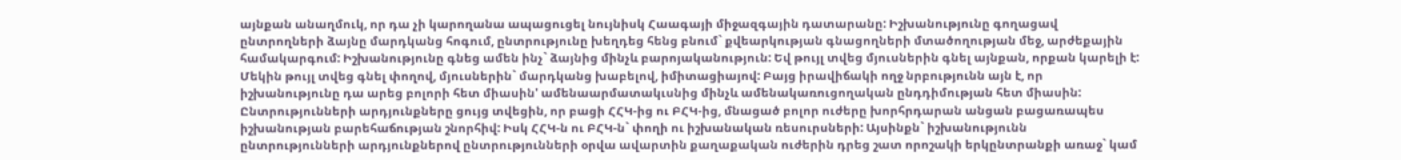այնքան անաղմուկ, որ դա չի կարողանա ապացուցել նույնիսկ Հաագայի միջազգային դատարանը: Իշխանությունը գողացավ ընտրողների ձայնը մարդկանց հոգում, ընտրությունը խեղդեց հենց բնում` քվեարկության գնացողների մտածողության մեջ, արժեքային համակարգում: Իշխանությունը գնեց ամեն ինչ` ձայնից մինչև բարոյականություն: Եվ թույլ տվեց մյուսներին գնել այնքան, որքան կարելի է: Մեկին թույլ տվեց գնել փողով, մյուսներին` մարդկանց խաբելով, իմիտացիայով: Բայց իրավիճակի ողջ նրբությունն այն է, որ իշխանությունը դա արեց բոլորի հետ միասին' ամենաարմատակւսնից մինչև ամենակառուցողական ընդդիմության հետ միասին: Ընտրությունների արդյունքները ցույց տվեցին, որ բացի ՀՀԿ-ից ու ԲՀԿ-ից, մնացած բոլոր ուժերը խորհրդարան անցան բացառապես իշխանության բարեհաճության շնորհիվ: Իսկ ՀՀԿ-ն ու ԲՀԿ-ն` փողի ու իշխանական ռեսուրսների: Այսինքն` իշխանությունն ընտրությունների արդյունքներով ընտրությունների օրվա ավարտին քաղաքական ուժերին դրեց շատ որոշակի երկընտրանքի առաջ` կամ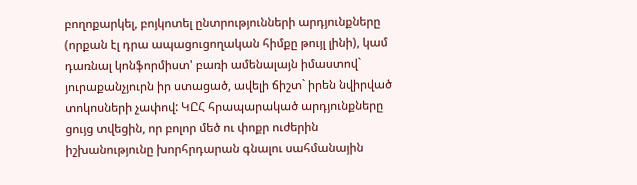բողոքարկել, բոյկոտել ընտրությունների արդյունքները (որքան էլ դրա ապացուցողական հիմքը թույլ լինի), կամ դառնալ կոնֆորմիստ' բառի ամենալայն իմաստով` յուրաքանչյուրն իր ստացած, ավելի ճիշտ` իրեն նվիրված տոկոսների չափով: ԿԸՀ հրապարակած արդյունքները ցույց տվեցին, որ բոլոր մեծ ու փոքր ուժերին իշխանությունը խորհրդարան գնալու սահմանային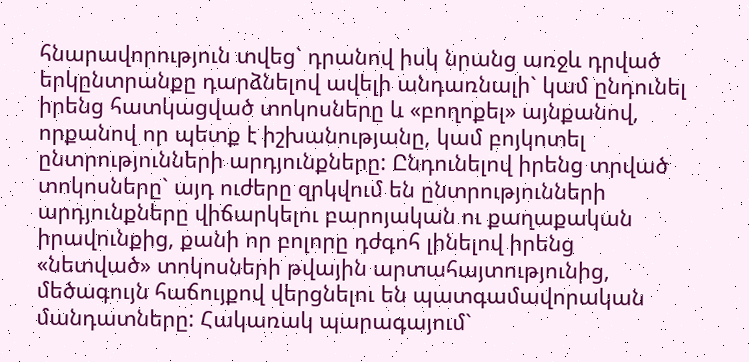հնարավորություն տվեց` դրանով իսկ նրանց առջև դրված երկընտրանքը դարձնելով ավելի անդառնալի` կամ ընդունել իրենց հատկացված տոկոսները և «բողոքել» այնքանով, որքանով որ պետք է իշխանությանը, կամ բոյկոտել ընտրությունների արդյունքները: Ընդունելով իրենց տրված տոկոսները` այդ ուժերը զրկվում են ընտրությունների արդյունքները վիճարկելու բարոյական ու քաղաքական իրավունքից, քանի որ բոլորը դժգոհ լինելով իրենց «նետված» տոկոսների թվային արտահայտությունից, մեծագույն հաճույքով վերցնելու են պատգամավորական մանդատները: Հակառակ պարագայում`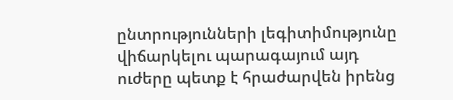ընտրությունների լեգիտիմությունը վիճարկելու պարագայում այդ ուժերը պետք է հրաժարվեն իրենց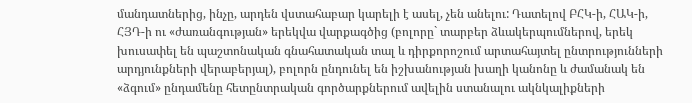մանդատներից, ինչը, արդեն վստահաբար կարելի է ասել, չեն անելու: Դատելով ԲՀԿ-ի, ՀԱԿ-ի, ՀՅԴ-ի ու «ժառանգության» երեկվա վարքագծից (բոլորը` տարբեր ձևակերպումներով, երեկ խուսափել են պաշտոնական գնահատական տալ և դիրքորոշում արտահայտել ընտրությունների արդյունքների վերաբերյալ), բոլորն ընդունել են իշխանության խաղի կանոնը և ժամանակ են «ձգում» ընդամենը հետընտրական գործարքներում ավելին ստանալու ակնկալիքների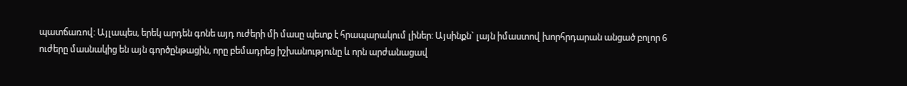պատճառով: Այլապես, երեկ արդեն գոնե այդ ուժերի մի մասը պետք է հրապարակում լիներ: Այսինքն` լայն իմաստով խորհրդարան անցած բոլոր 6 ուժերը մասնակից են այն գործընթացին, որը բեմադրեց իշխանությունը և որն արժանացավ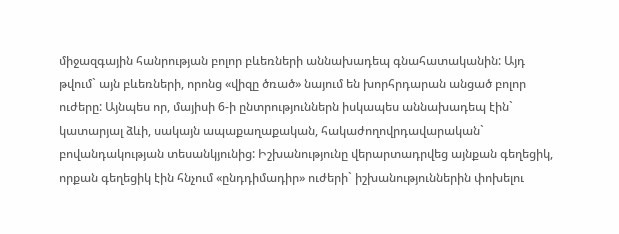միջազգային հանրության բոլոր բևեռների աննախադեպ գնահատականին: Այդ թվում` այն բևեռների, որոնց «վիզը ծռած» նայում են խորհրդարան անցած բոլոր ուժերը: Այնպես որ, մայիսի 6-ի ընտրություններն իսկապես աննախադեպ էին` կատարյալ ձևի, սակայն ապաքաղաքական, հակաժողովրդավարական` բովանդակության տեսանկյունից: Իշխանությունը վերարտադրվեց այնքան գեղեցիկ, որքան գեղեցիկ էին հնչում «ընդդիմադիր» ուժերի` իշխանություններին փոխելու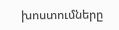խոստումները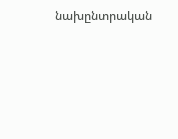նախընտրական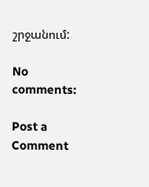շրջանում:

No comments:

Post a Comment